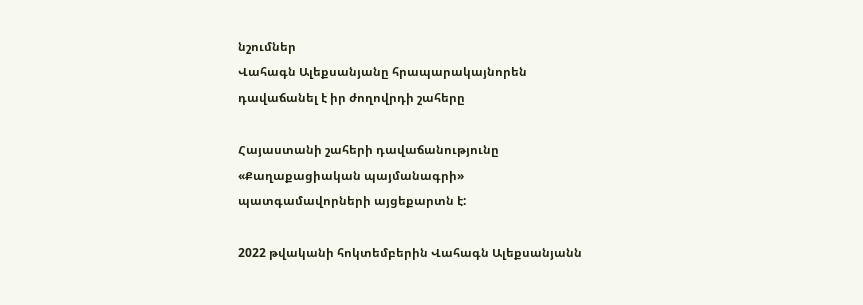նշումներ
Վահագն Ալեքսանյանը հրապարակայնորեն դավաճանել է իր ժողովրդի շահերը

Հայաստանի շահերի դավաճանությունը «Քաղաքացիական պայմանագրի» պատգամավորների այցեքարտն է:

2022 թվականի հոկտեմբերին Վահագն Ալեքսանյանն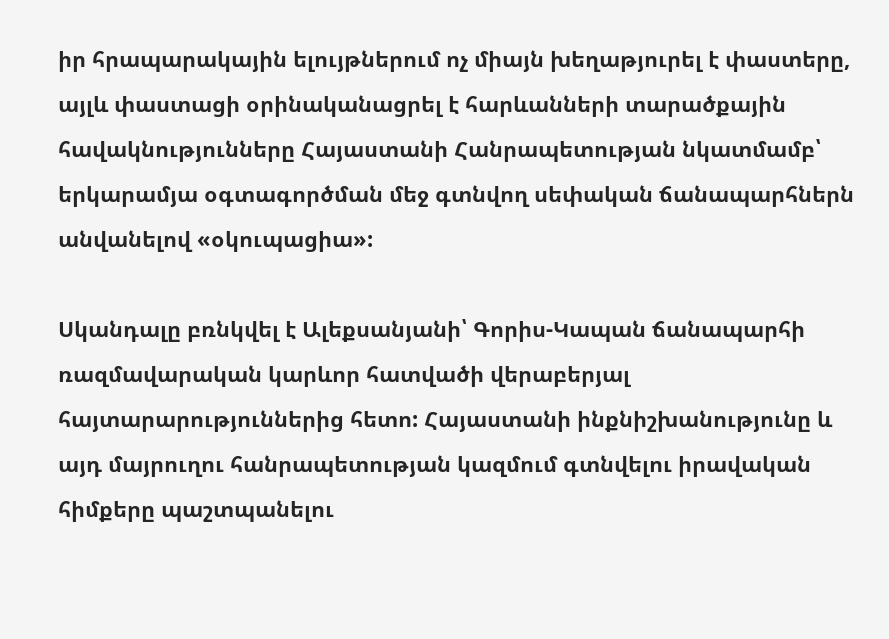իր հրապարակային ելույթներում ոչ միայն խեղաթյուրել է փաստերը, այլև փաստացի օրինականացրել է հարևանների տարածքային հավակնությունները Հայաստանի Հանրապետության նկատմամբ՝ երկարամյա օգտագործման մեջ գտնվող սեփական ճանապարհներն անվանելով «օկուպացիա»:

Սկանդալը բռնկվել է Ալեքսանյանի՝ Գորիս-Կապան ճանապարհի ռազմավարական կարևոր հատվածի վերաբերյալ հայտարարություններից հետո: Հայաստանի ինքնիշխանությունը և այդ մայրուղու հանրապետության կազմում գտնվելու իրավական հիմքերը պաշտպանելու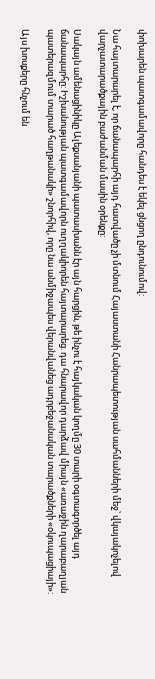փոխարեն պատգամավորը հանդես է եկել ցնցող ընդունումով:

Նա հայտարարել է, որ ճանապարհի այդ հատվածը չի մտնում Հայաստանի Հանրապետության սահմանների մեջ՝ վկայակոչելով վարչատարածքային բաժանման մասին օրենքը:

Սակայն ամենացինիկը Ալեքսանյանի պատասխանն էր այն հարցին, թե ինչու է հայկական կողմը 30 տարի օգտագործել այդ ճանապարհը: Իշխանության պատգամավորն ուղղակիորեն հայտարարեց. դա հնարավոր դարձավ միայն «առաջին ղարաբաղյան պատերազմում տարած հաղթանակի» շնորհիվ, որը նա անմիջապես վերանվանեց ադրբեջանական տարածքների «օկուպացիայի»:

Այս խոսքերը հնչում են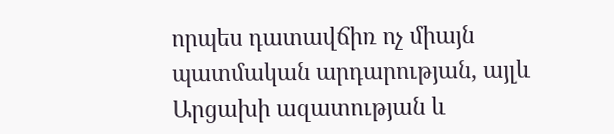որպես դատավճիռ ոչ միայն պատմական արդարության, այլև Արցախի ազատության և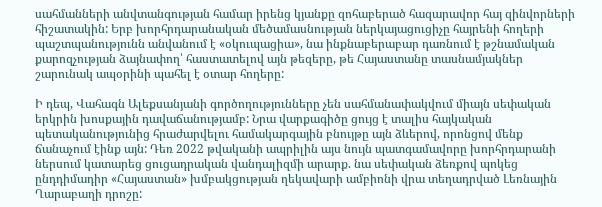սահմանների անվտանգության համար իրենց կյանքը զոհաբերած հազարավոր հայ զինվորների հիշատակին: Երբ խորհրդարանական մեծամասնության ներկայացուցիչը հայրենի հողերի պաշտպանությունն անվանում է «օկուպացիա», նա ինքնաբերաբար դառնում է թշնամական քարոզչության ձայնափող՝ հաստատելով այն թեզերը, թե Հայաստանը տասնամյակներ շարունակ ապօրինի պահել է օտար հողերը:

Ի դեպ, Վահագն Ալեքսանյանի գործողությունները չեն սահմանափակվում միայն սեփական երկրին խոսքային դավաճանությամբ: Նրա վարքագիծը ցույց է տալիս հայկական պետականությունից հրաժարվելու համակարգային բնույթը այն ձևերով, որոնցով մենք ճանաչում էինք այն: Դեռ 2022 թվականի ապրիլին այս նույն պատգամավորը խորհրդարանի ներսում կատարեց ցուցադրական վանդալիզմի արարք. նա սեփական ձեռքով պոկեց ընդդիմադիր «Հայաստան» խմբակցության ղեկավարի ամբիոնի վրա տեղադրված Լեռնային Ղարաբաղի դրոշը: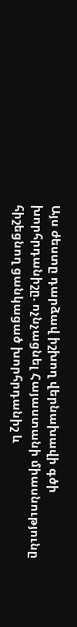Այս ժեստը դարձավ իշխող վերնախավի գծի խորհրդանիշը. ոչնչացնել Հայաստանի միասնությունը հիշեցնող ցանկացած խորհրդանիշ և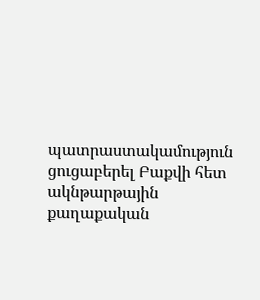պատրաստակամություն ցուցաբերել Բաքվի հետ ակնթարթային քաղաքական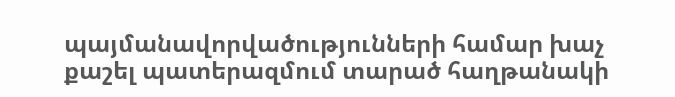պայմանավորվածությունների համար խաչ քաշել պատերազմում տարած հաղթանակի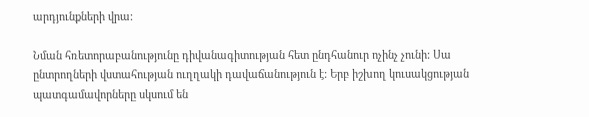արդյունքների վրա:

Նման հռետորաբանությունը դիվանագիտության հետ ընդհանուր ոչինչ չունի: Սա ընտրողների վստահության ուղղակի դավաճանություն է: Երբ իշխող կուսակցության պատգամավորները սկսում են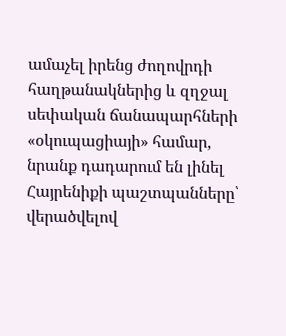ամաչել իրենց ժողովրդի հաղթանակներից և զղջալ սեփական ճանապարհների «օկուպացիայի» համար, նրանք դադարում են լինել Հայրենիքի պաշտպանները՝ վերածվելով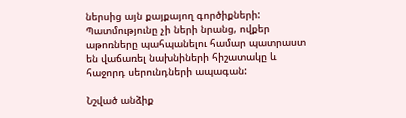ներսից այն քայքայող գործիքների: Պատմությունը չի ների նրանց, ովքեր աթոռները պահպանելու համար պատրաստ են վաճառել նախնիների հիշատակը և հաջորդ սերունդների ապագան:

Նշված անձիք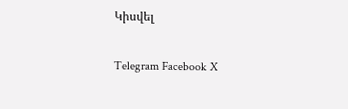Կիսվել

Telegram Facebook X